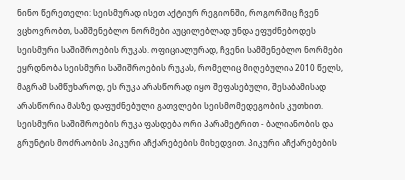ნინო წერეთელი: სეისმურად ისეთ აქტიურ რეგიონში, როგორშიც ჩვენ ვცხოვრობთ, სამშენებლო ნორმები აუცილებლად უნდა ეფუძნებოდეს სეისმური საშიშროების რუკას. ოფიციალურად, ჩვენი სამშენებლო ნორმები ეყრდნობა სეისმური საშიშროების რუკას, რომელიც მიღებულია 2010 წელს, მაგრამ სამწუხაროდ, ეს რუკა არასწორად იყო შეფასებული, შესაბამისად არასწორია მასზე დაფუძნებული გათვლები სეისმომედეგობის კუთხით. სეისმური საშიშროების რუკა ფასდება ორი პარამეტრით - ბალიანობის და გრუნტის მოძრაობის პიკური აჩქარებების მიხედვით. პიკური აჩქარებების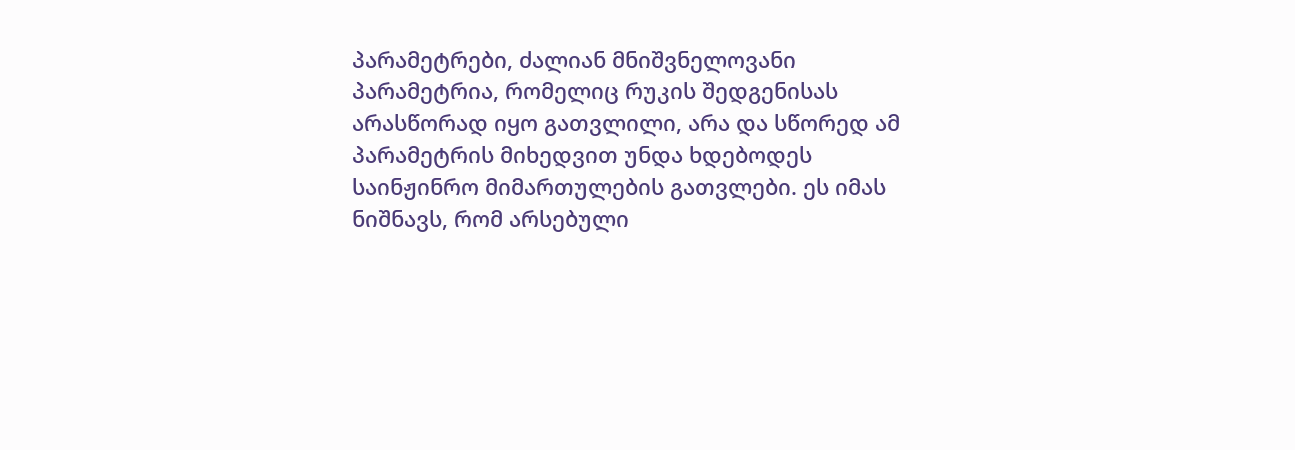პარამეტრები, ძალიან მნიშვნელოვანი პარამეტრია, რომელიც რუკის შედგენისას არასწორად იყო გათვლილი, არა და სწორედ ამ პარამეტრის მიხედვით უნდა ხდებოდეს საინჟინრო მიმართულების გათვლები. ეს იმას ნიშნავს, რომ არსებული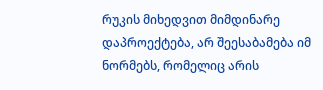რუკის მიხედვით მიმდინარე დაპროექტება, არ შეესაბამება იმ ნორმებს, რომელიც არის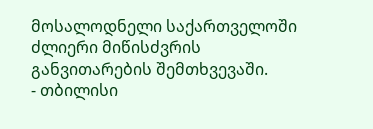მოსალოდნელი საქართველოში ძლიერი მიწისძვრის განვითარების შემთხვევაში.
- თბილისი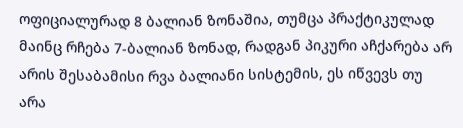ოფიციალურად 8 ბალიან ზონაშია, თუმცა პრაქტიკულად მაინც რჩება 7-ბალიან ზონად, რადგან პიკური აჩქარება არ არის შესაბამისი რვა ბალიანი სისტემის, ეს იწვევს თუ არა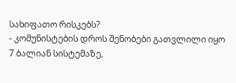სახიფათო რისკებს?
- კომუნისტების დროს შენობები გათვლილი იყო 7 ბალიან სისტემაზე,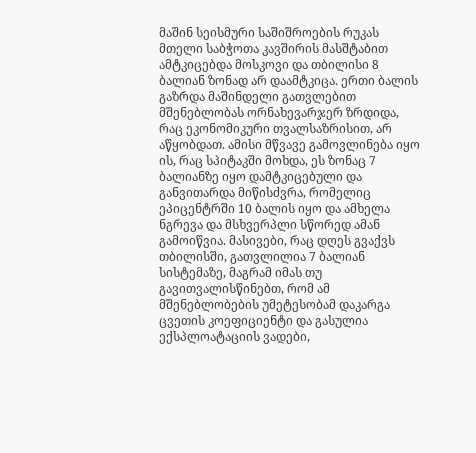მაშინ სეისმური საშიშროების რუკას მთელი საბჭოთა კავშირის მასშტაბით ამტკიცებდა მოსკოვი და თბილისი 8 ბალიან ზონად არ დაამტკიცა. ერთი ბალის გაზრდა მაშინდელი გათვლებით მშენებლობას ორნახევარჯერ ზრდიდა, რაც ეკონომიკური თვალსაზრისით, არ აწყობდათ. ამისი მწვავე გამოვლინება იყო ის, რაც სპიტაკში მოხდა, ეს ზონაც 7 ბალიანზე იყო დამტკიცებული და განვითარდა მიწისძვრა, რომელიც ეპიცენტრში 10 ბალის იყო და ამხელა ნგრევა და მსხვერპლი სწორედ ამან გამოიწვია. მასივები, რაც დღეს გვაქვს თბილისში, გათვლილია 7 ბალიან სისტემაზე, მაგრამ იმას თუ გავითვალისწინებთ, რომ ამ მშენებლობების უმეტესობამ დაკარგა ცვეთის კოეფიციენტი და გასულია ექსპლოატაციის ვადები,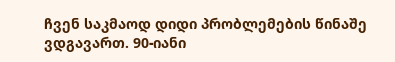ჩვენ საკმაოდ დიდი პრობლემების წინაშე ვდგავართ. 90-იანი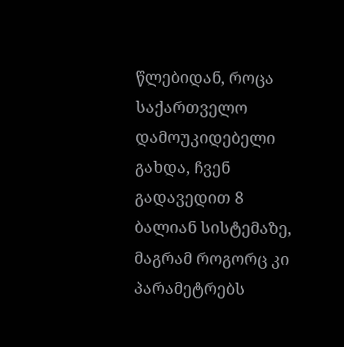წლებიდან, როცა საქართველო დამოუკიდებელი გახდა, ჩვენ გადავედით 8 ბალიან სისტემაზე, მაგრამ როგორც კი პარამეტრებს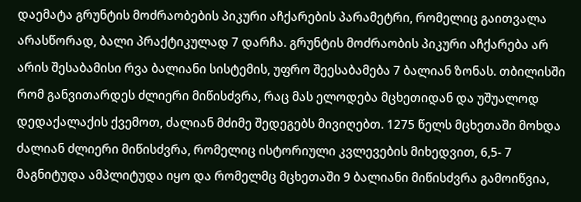დაემატა გრუნტის მოძრაობების პიკური აჩქარების პარამეტრი, რომელიც გაითვალა არასწორად, ბალი პრაქტიკულად 7 დარჩა. გრუნტის მოძრაობის პიკური აჩქარება არ არის შესაბამისი რვა ბალიანი სისტემის, უფრო შეესაბამება 7 ბალიან ზონას. თბილისში რომ განვითარდეს ძლიერი მიწისძვრა, რაც მას ელოდება მცხეთიდან და უშუალოდ დედაქალაქის ქვემოთ, ძალიან მძიმე შედეგებს მივიღებთ. 1275 წელს მცხეთაში მოხდა ძალიან ძლიერი მიწისძვრა, რომელიც ისტორიული კვლევების მიხედვით, 6,5- 7 მაგნიტუდა ამპლიტუდა იყო და რომელმც მცხეთაში 9 ბალიანი მიწისძვრა გამოიწვია,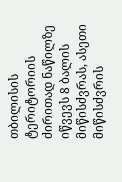თბილისის ტერიტორიის ძირითად ნაწილზე იწვევს 8 ბალის მიწისძვრას, ასეთი მიწისძვრის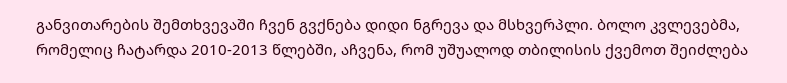განვითარების შემთხვევაში ჩვენ გვქნება დიდი ნგრევა და მსხვერპლი. ბოლო კვლევებმა, რომელიც ჩატარდა 2010-2013 წლებში, აჩვენა, რომ უშუალოდ თბილისის ქვემოთ შეიძლება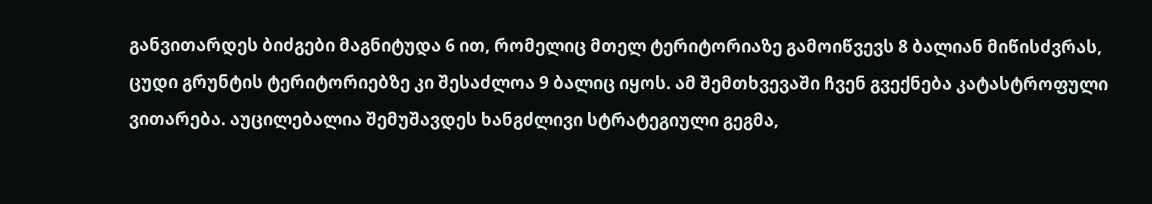განვითარდეს ბიძგები მაგნიტუდა 6 ით, რომელიც მთელ ტერიტორიაზე გამოიწვევს 8 ბალიან მიწისძვრას, ცუდი გრუნტის ტერიტორიებზე კი შესაძლოა 9 ბალიც იყოს. ამ შემთხვევაში ჩვენ გვექნება კატასტროფული ვითარება. აუცილებალია შემუშავდეს ხანგძლივი სტრატეგიული გეგმა,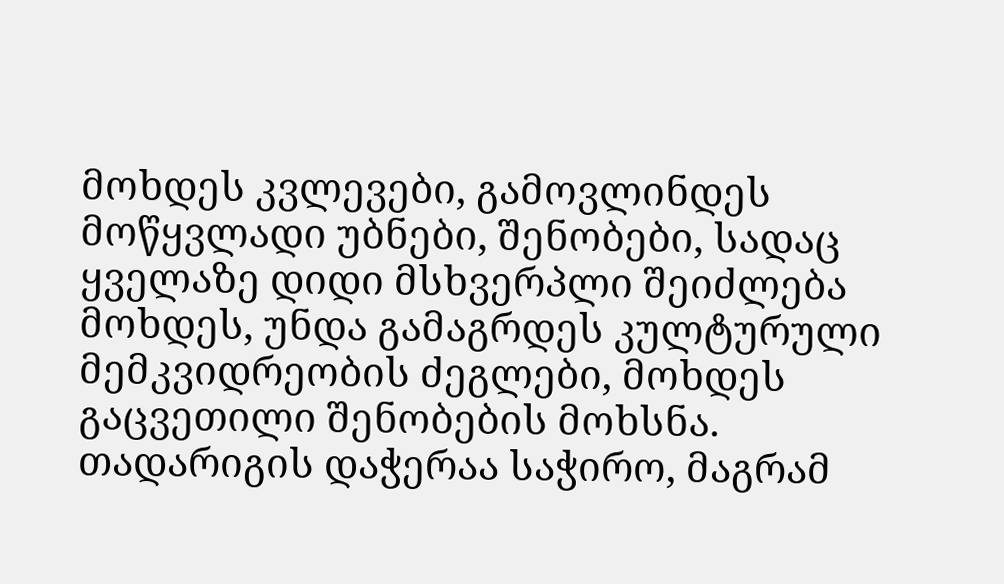მოხდეს კვლევები, გამოვლინდეს მოწყვლადი უბნები, შენობები, სადაც ყველაზე დიდი მსხვერპლი შეიძლება მოხდეს, უნდა გამაგრდეს კულტურული მემკვიდრეობის ძეგლები, მოხდეს გაცვეთილი შენობების მოხსნა. თადარიგის დაჭერაა საჭირო, მაგრამ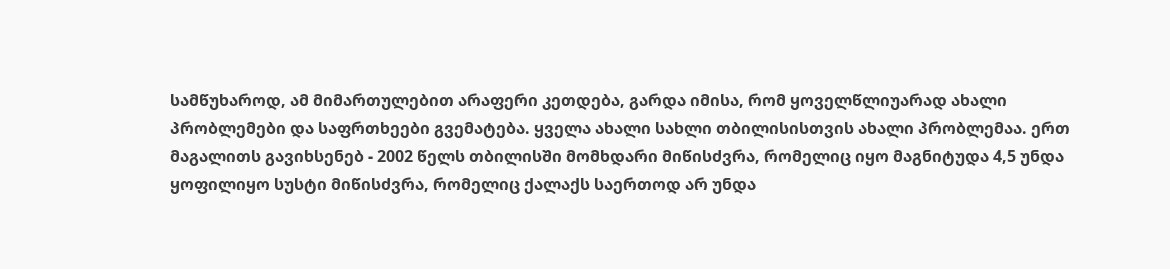სამწუხაროდ, ამ მიმართულებით არაფერი კეთდება, გარდა იმისა, რომ ყოველწლიუარად ახალი პრობლემები და საფრთხეები გვემატება. ყველა ახალი სახლი თბილისისთვის ახალი პრობლემაა. ერთ მაგალითს გავიხსენებ - 2002 წელს თბილისში მომხდარი მიწისძვრა, რომელიც იყო მაგნიტუდა 4,5 უნდა ყოფილიყო სუსტი მიწისძვრა, რომელიც ქალაქს საერთოდ არ უნდა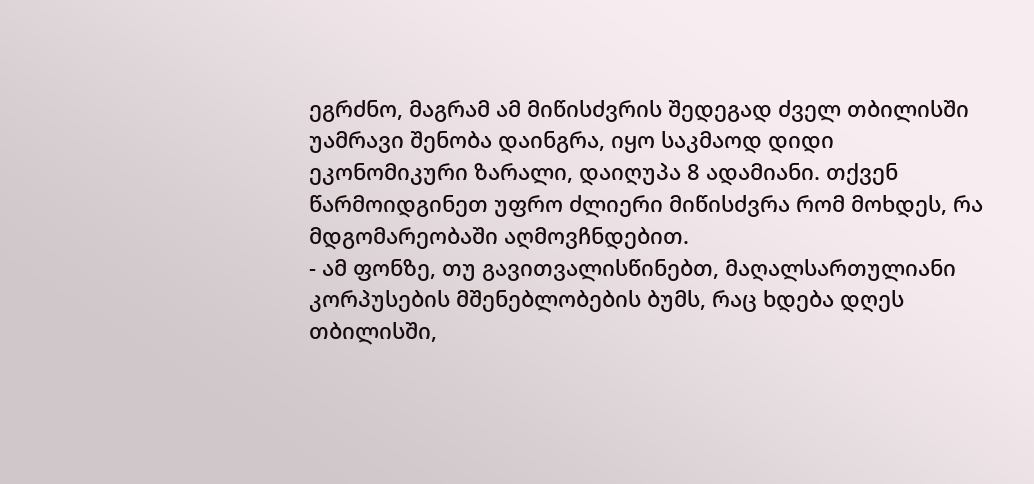ეგრძნო, მაგრამ ამ მიწისძვრის შედეგად ძველ თბილისში უამრავი შენობა დაინგრა, იყო საკმაოდ დიდი ეკონომიკური ზარალი, დაიღუპა 8 ადამიანი. თქვენ წარმოიდგინეთ უფრო ძლიერი მიწისძვრა რომ მოხდეს, რა მდგომარეობაში აღმოვჩნდებით.
- ამ ფონზე, თუ გავითვალისწინებთ, მაღალსართულიანი კორპუსების მშენებლობების ბუმს, რაც ხდება დღეს თბილისში,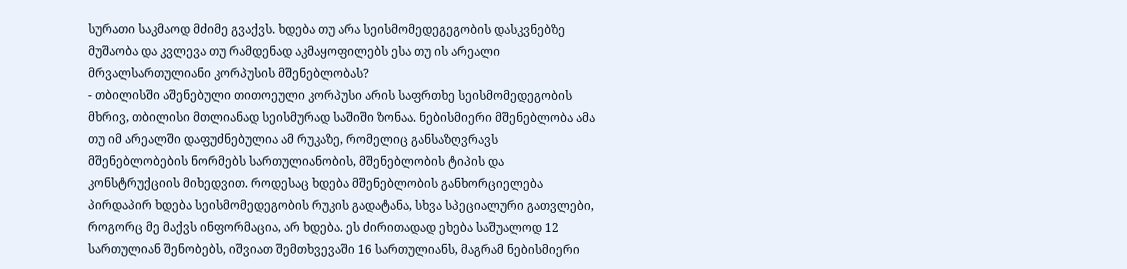სურათი საკმაოდ მძიმე გვაქვს. ხდება თუ არა სეისმომედეგეგობის დასკვნებზე მუშაობა და კვლევა თუ რამდენად აკმაყოფილებს ესა თუ ის არეალი მრვალსართულიანი კორპუსის მშენებლობას?
- თბილისში აშენებული თითოეული კორპუსი არის საფრთხე სეისმომედეგობის მხრივ, თბილისი მთლიანად სეისმურად საშიში ზონაა. ნებისმიერი მშენებლობა ამა თუ იმ არეალში დაფუძნებულია ამ რუკაზე, რომელიც განსაზღვრავს მშენებლობების ნორმებს სართულიანობის, მშენებლობის ტიპის და კონსტრუქციის მიხედვით. როდესაც ხდება მშენებლობის განხორციელება პირდაპირ ხდება სეისმომედეგობის რუკის გადატანა, სხვა სპეციალური გათვლები, როგორც მე მაქვს ინფორმაცია, არ ხდება. ეს ძირითადად ეხება საშუალოდ 12 სართულიან შენობებს, იშვიათ შემთხვევაში 16 სართულიანს, მაგრამ ნებისმიერი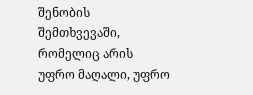შენობის შემთხვევაში, რომელიც არის უფრო მაღალი, უფრო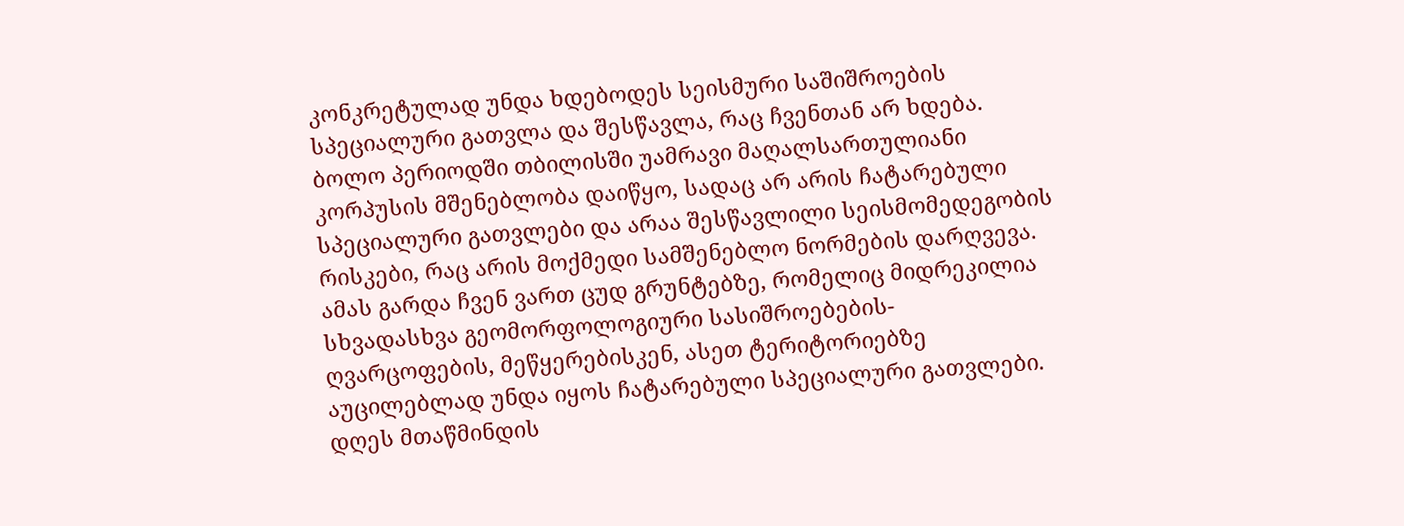კონკრეტულად უნდა ხდებოდეს სეისმური საშიშროების სპეციალური გათვლა და შესწავლა, რაც ჩვენთან არ ხდება. ბოლო პერიოდში თბილისში უამრავი მაღალსართულიანი კორპუსის მშენებლობა დაიწყო, სადაც არ არის ჩატარებული სპეციალური გათვლები და არაა შესწავლილი სეისმომედეგობის რისკები, რაც არის მოქმედი სამშენებლო ნორმების დარღვევა. ამას გარდა ჩვენ ვართ ცუდ გრუნტებზე, რომელიც მიდრეკილია სხვადასხვა გეომორფოლოგიური სასიშროებების- ღვარცოფების, მეწყერებისკენ, ასეთ ტერიტორიებზე აუცილებლად უნდა იყოს ჩატარებული სპეციალური გათვლები. დღეს მთაწმინდის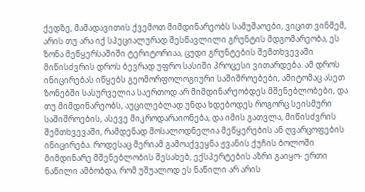ქედზე, მამადავითის ქვემოთ მიმდინარეობს სამუშაოები, ვიცით ვინმემ, არის თუ არა იქ სპეციალურად შესწავლილი გრუნტის მდგომარეობა, ეს ზონა მეწყერსაშიში ტერიტორიაა, ცუდი გრუნტების შემთხვევაში მიწისძვრის დროს ბევრად უფრო სასიში პროცესი ვითარდება. ამ დროს ინიცირებას იწყებს გეომორფოლოგიური საშიშროებები, ამიტომაც ასეთ ზონებში სასურველია საერთოდ არ მიმდინარეობდეს მშენებლობები, და თუ მიმდინარეობს, აუცილებლად უნდა ხდებოდეს როგორც სეისმური საშიშროების, ასევე მიკროდარაიონება, და იმის გათვლა, მიწისძვრის შემთხვევაში, რამდენად მოსალოდნელია მეწყერების ან ღვარცოფების ინიცირება. როდესაც მერიამ გამოაქვეყნა ჟვანის ქუჩის ბოლოში მიმდინარე მშენებლობის შესახებ, ექსპერტების აზრი გაიყო- ერთი ნაწილი ამბობდა, რომ უშუალოდ ეს ნაწილი არ არის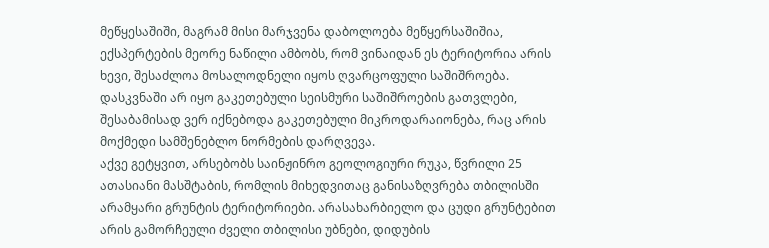მეწყესაშიში, მაგრამ მისი მარჯვენა დაბოლოება მეწყერსაშიშია, ექსპერტების მეორე ნაწილი ამბობს, რომ ვინაიდან ეს ტერიტორია არის ხევი, შესაძლოა მოსალოდნელი იყოს ღვარცოფული საშიშროება. დასკვნაში არ იყო გაკეთებული სეისმური საშიშროების გათვლები, შესაბამისად ვერ იქნებოდა გაკეთებული მიკროდარაიონება, რაც არის მოქმედი სამშენებლო ნორმების დარღვევა.
აქვე გეტყვით, არსებობს საინჟინრო გეოლოგიური რუკა, წვრილი 25 ათასიანი მასშტაბის, რომლის მიხედვითაც განისაზღვრება თბილისში არამყარი გრუნტის ტერიტორიები. არასახარბიელო და ცუდი გრუნტებით არის გამორჩეული ძველი თბილისი უბნები, დიდუბის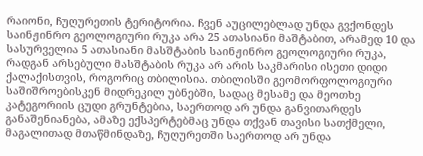რაიონი, ჩუღურეთის ტერიტორია. ჩვენ აუცილებლად უნდა გვქონდეს საინჟინრო გეოლოგიური რუკა არა 25 ათასიანი მაშტაბით, არამედ 10 და სასურველია 5 ათასიანი მასშტაბის საინჟინრო გეოლოგიური რუკა, რადგან არსებული მასშტაბის რუკა არ არის საკმარისი ისეთი დიდი ქალაქისთვის, როგორიც თბილისია. თბილისში გეომორფოლოგიური საშიშროებისკენ მიდრეკილ უბნებში, სადაც მესამე და მეოთხე კატეგორიის ცუდი გრუნტებია, საერთოდ არ უნდა განვითარდეს განაშენიანება, ამაზე ექსპერტებმაც უნდა თქვან თავისი სათქმელი, მაგალითად მთაწმინდაზე, ჩუღურეთში საერთოდ არ უნდა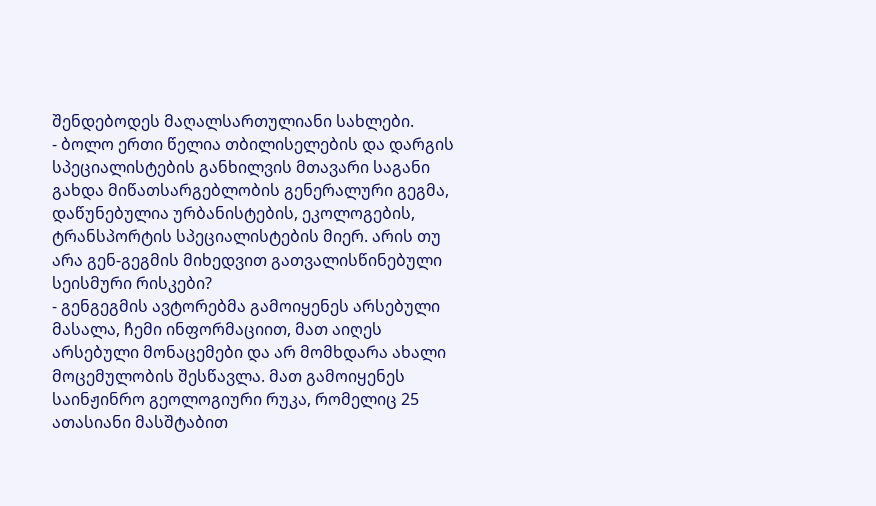შენდებოდეს მაღალსართულიანი სახლები.
- ბოლო ერთი წელია თბილისელების და დარგის სპეციალისტების განხილვის მთავარი საგანი გახდა მიწათსარგებლობის გენერალური გეგმა, დაწუნებულია ურბანისტების, ეკოლოგების, ტრანსპორტის სპეციალისტების მიერ. არის თუ არა გენ-გეგმის მიხედვით გათვალისწინებული სეისმური რისკები?
- გენგეგმის ავტორებმა გამოიყენეს არსებული მასალა, ჩემი ინფორმაციით, მათ აიღეს არსებული მონაცემები და არ მომხდარა ახალი მოცემულობის შესწავლა. მათ გამოიყენეს საინჟინრო გეოლოგიური რუკა, რომელიც 25 ათასიანი მასშტაბით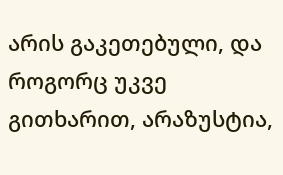არის გაკეთებული, და როგორც უკვე გითხარით, არაზუსტია,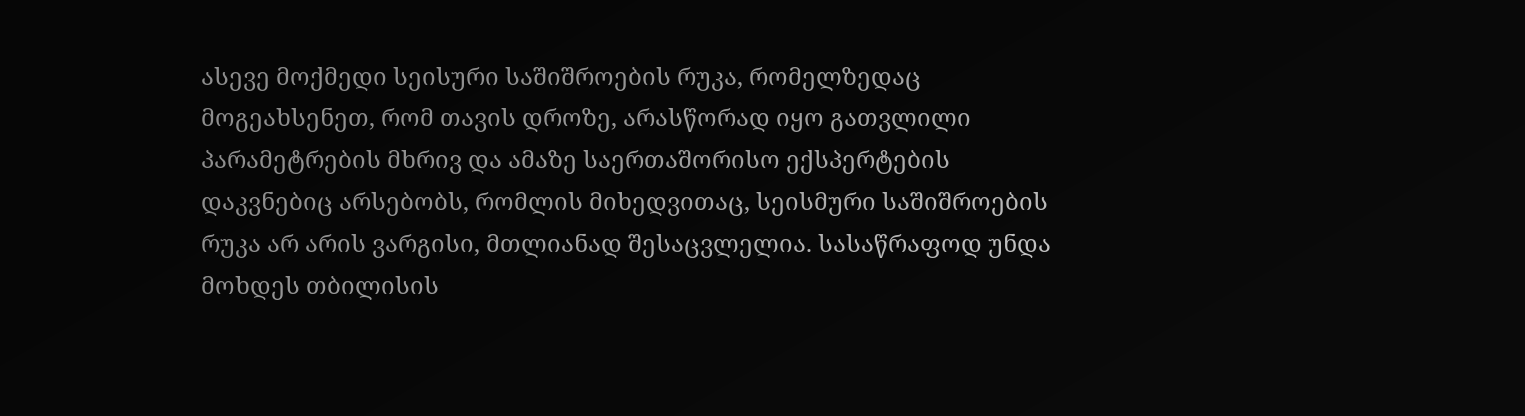ასევე მოქმედი სეისური საშიშროების რუკა, რომელზედაც მოგეახსენეთ, რომ თავის დროზე, არასწორად იყო გათვლილი პარამეტრების მხრივ და ამაზე საერთაშორისო ექსპერტების დაკვნებიც არსებობს, რომლის მიხედვითაც, სეისმური საშიშროების რუკა არ არის ვარგისი, მთლიანად შესაცვლელია. სასაწრაფოდ უნდა მოხდეს თბილისის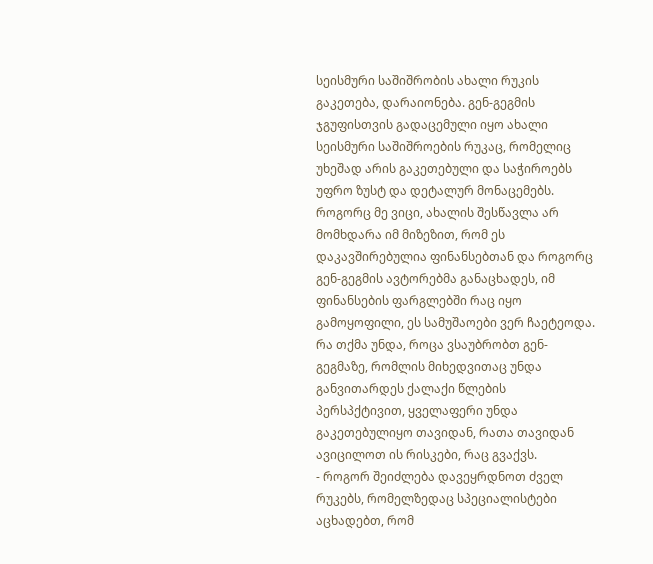სეისმური საშიშრობის ახალი რუკის გაკეთება, დარაიონება. გენ-გეგმის ჯგუფისთვის გადაცემული იყო ახალი სეისმური საშიშროების რუკაც, რომელიც უხეშად არის გაკეთებული და საჭიროებს უფრო ზუსტ და დეტალურ მონაცემებს. როგორც მე ვიცი, ახალის შესწავლა არ მომხდარა იმ მიზეზით, რომ ეს დაკავშირებულია ფინანსებთან და როგორც გენ-გეგმის ავტორებმა განაცხადეს, იმ ფინანსების ფარგლებში რაც იყო გამოყოფილი, ეს სამუშაოები ვერ ჩაეტეოდა. რა თქმა უნდა, როცა ვსაუბრობთ გენ-გეგმაზე, რომლის მიხედვითაც უნდა განვითარდეს ქალაქი წლების პერსპქტივით, ყველაფერი უნდა გაკეთებულიყო თავიდან, რათა თავიდან ავიცილოთ ის რისკები, რაც გვაქვს.
- როგორ შეიძლება დავეყრდნოთ ძველ რუკებს, რომელზედაც სპეციალისტები აცხადებთ, რომ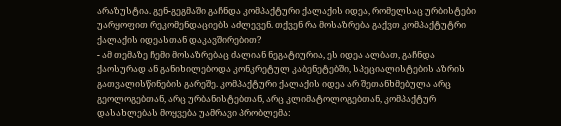არაზუსტია. გენ-გეგმაში გაჩნდა კომპაქტური ქალაქის იდეა, რომელსაც ურბისტები უარყოფით რეკომენდაციებს აძლევენ. თქვენ რა მოსაზრება გაქვთ კომპაქტუტრი ქალაქის იდეასთან დაკავშირებით?
- ამ თემაზე ჩემი მოსაზრებაც ძალიან ნეგატიურია, ეს იდეა ალბათ, გაჩნდა ქაოსურად ან განიხილებოდა კონკრეტულ კაბენეტებში, სპეციალისტების აზრის გათვალისწინების გარეშე. კომპაქტური ქალაქის იდეა არ შეთანხმებულა არც გეოლოგებთან, არც ურბანისტებთან, არც კლიმატოლოგებთან, კომპაქტურ დასახლებას მოყვება უამრავი პრობლემა: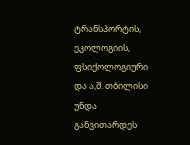ტრანსპორტის, ეკოლოგიის, ფსიქოლოგიური და ა,შ. თბილისი უნდა განვითარდეს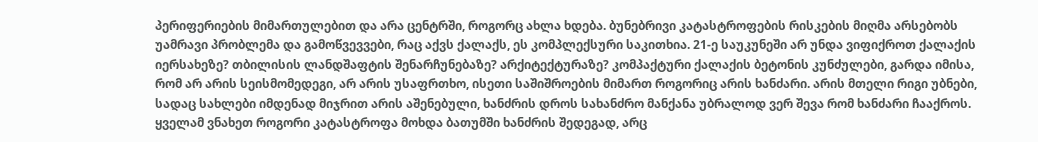პერიფერიების მიმართულებით და არა ცენტრში, როგორც ახლა ხდება. ბუნებრივი კატასტროფების რისკების მიღმა არსებობს უამრავი პრობლემა და გამოწვევვები, რაც აქვს ქალაქს, ეს კომპლექსური საკითხია. 21-ე საუკუნეში არ უნდა ვიფიქროთ ქალაქის იერსახეზე? თბილისის ლანდშაფტის შენარჩუნებაზე? არქიტექტურაზე? კომპაქტური ქალაქის ბეტონის კუნძულები, გარდა იმისა, რომ არ არის სეისმომედეგი, არ არის უსაფრთხო, ისეთი საშიშროების მიმართ როგორიც არის ხანძარი. არის მთელი რიგი უბნები, სადაც სახლები იმდენად მიჯრით არის აშენებული, ხანძრის დროს სახანძრო მანქანა უბრალოდ ვერ შევა რომ ხანძარი ჩააქროს. ყველამ ვნახეთ როგორი კატასტროფა მოხდა ბათუმში ხანძრის შედეგად, არც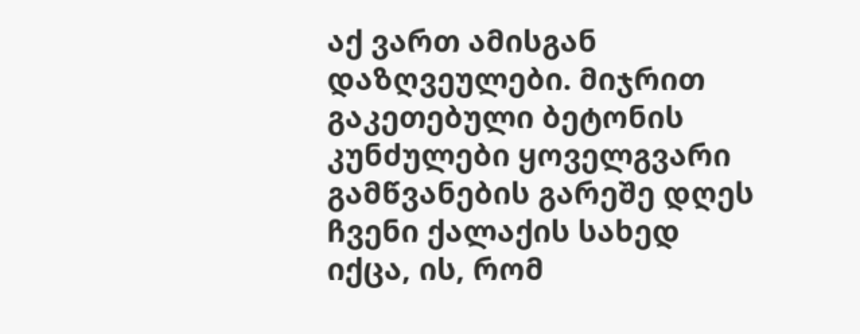აქ ვართ ამისგან დაზღვეულები. მიჯრით გაკეთებული ბეტონის კუნძულები ყოველგვარი გამწვანების გარეშე დღეს ჩვენი ქალაქის სახედ იქცა, ის, რომ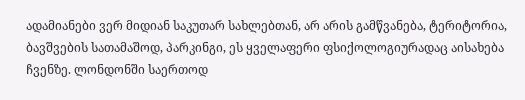ადამიანები ვერ მიდიან საკუთარ სახლებთან, არ არის გამწვანება, ტერიტორია, ბავშვების სათამაშოდ, პარკინგი, ეს ყველაფერი ფსიქოლოგიურადაც აისახება ჩვენზე. ლონდონში საერთოდ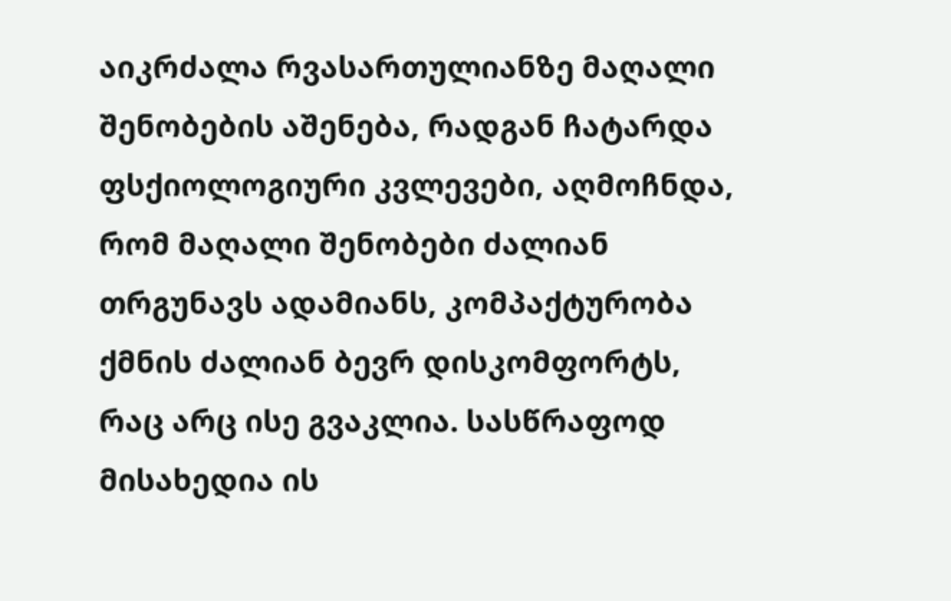აიკრძალა რვასართულიანზე მაღალი შენობების აშენება, რადგან ჩატარდა ფსქიოლოგიური კვლევები, აღმოჩნდა, რომ მაღალი შენობები ძალიან თრგუნავს ადამიანს, კომპაქტურობა ქმნის ძალიან ბევრ დისკომფორტს, რაც არც ისე გვაკლია. სასწრაფოდ მისახედია ის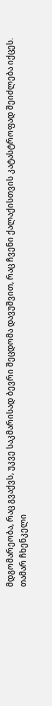მდგომარეობა, რაც გვაქვს, უკვე საკმარისად ბევრი შეცდომა დავუშვით, რაც ჩვენი ქალაქისთვის კატასტროფად შეიძლება იქცეს.
თამარ ჩხენკელი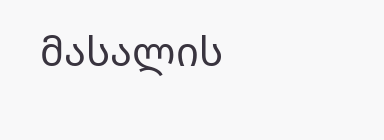მასალის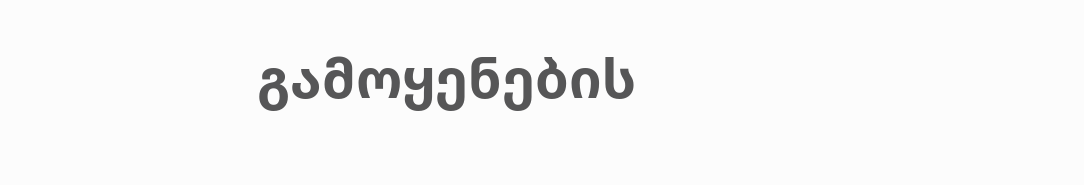გამოყენების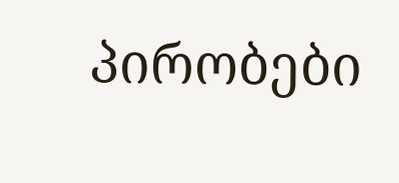პირობები